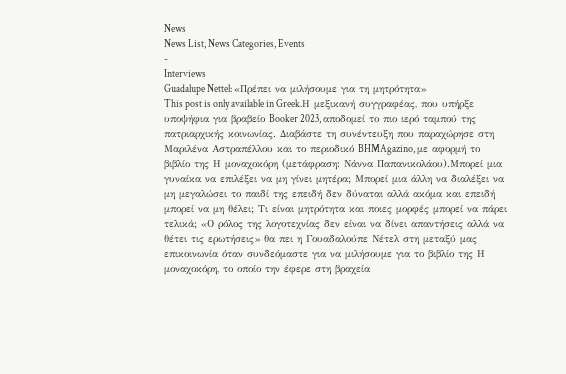News
News List, News Categories, Events
-
Interviews
Guadalupe Nettel: «Πρέπει να μιλήσουμε για τη μητρότητα»
This post is only available in Greek.Η μεξικανή συγγραφέας, που υπήρξε υποψήφια για βραβείο Booker 2023, αποδομεί το πιο ιερό ταμπού της πατριαρχικής κοινωνίας. Διαβάστε τη συνέντευξη που παραχώρησε στη Μαριλένα Αστραπέλλου και το περιοδικό BHMAgazino, με αφορμή το βιβλίο της Η μοναχοκόρη (μετάφραση: Νάννα Παπανικολάου).Μπορεί μια γυναίκα να επιλέξει να μη γίνει μητέρα; Μπορεί μια άλλη να διαλέξει να μη μεγαλώσει το παιδί της επειδή δεν δύναται αλλά ακόμα και επειδή μπορεί να μη θέλει; Τι είναι μητρότητα και ποιες μορφές μπορεί να πάρει τελικά; «Ο ρόλος της λογοτεχνίας δεν είναι να δίνει απαντήσεις αλλά να θέτει τις ερωτήσεις» θα πει η Γουαδαλούπε Νέτελ στη μεταξύ μας επικοινωνία όταν συνδεόμαστε για να μιλήσουμε για το βιβλίο της Η μοναχοκόρη, το οποίο την έφερε στη βραχεία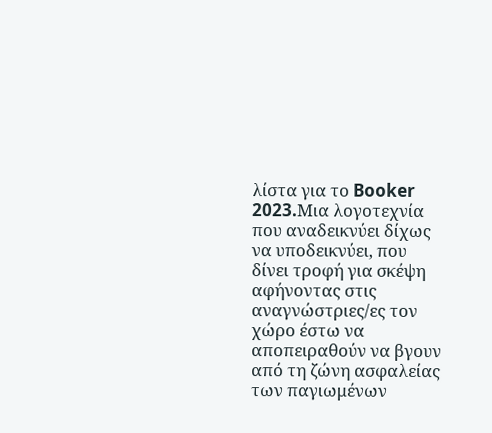λίστα για το Booker 2023.Mια λογοτεχνία που αναδεικνύει δίχως να υποδεικνύει, που δίνει τροφή για σκέψη αφήνοντας στις αναγνώστριες/ες τον χώρο έστω να αποπειραθούν να βγουν από τη ζώνη ασφαλείας των παγιωμένων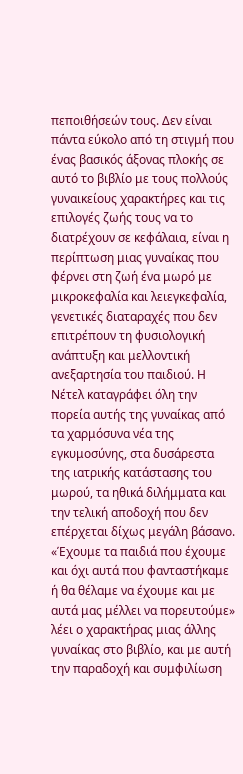πεποιθήσεών τους. Δεν είναι πάντα εύκολο από τη στιγμή που ένας βασικός άξονας πλοκής σε αυτό το βιβλίο με τους πολλούς γυναικείους χαρακτήρες και τις επιλογές ζωής τους να το διατρέχουν σε κεφάλαια, είναι η περίπτωση μιας γυναίκας που φέρνει στη ζωή ένα μωρό με μικροκεφαλία και λειεγκεφαλία, γενετικές διαταραχές που δεν επιτρέπουν τη φυσιολογική ανάπτυξη και μελλοντική ανεξαρτησία του παιδιού. Η Νέτελ καταγράφει όλη την πορεία αυτής της γυναίκας από τα χαρμόσυνα νέα της εγκυμοσύνης, στα δυσάρεστα της ιατρικής κατάστασης του μωρού, τα ηθικά διλήμματα και την τελική αποδοχή που δεν επέρχεται δίχως μεγάλη βάσανο. «Έχουμε τα παιδιά που έχουμε και όχι αυτά που φανταστήκαμε ή θα θέλαμε να έχουμε και με αυτά μας μέλλει να πορευτούμε» λέει ο χαρακτήρας μιας άλλης γυναίκας στο βιβλίο, και με αυτή την παραδοχή και συμφιλίωση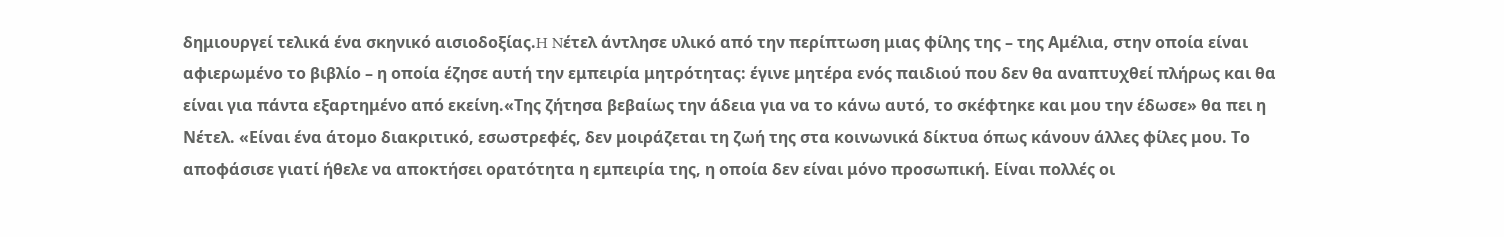δημιουργεί τελικά ένα σκηνικό αισιοδοξίας.H Nέτελ άντλησε υλικό από την περίπτωση μιας φίλης της – της Αμέλια, στην οποία είναι αφιερωμένο το βιβλίο – η οποία έζησε αυτή την εμπειρία μητρότητας: έγινε μητέρα ενός παιδιού που δεν θα αναπτυχθεί πλήρως και θα είναι για πάντα εξαρτημένο από εκείνη.«Της ζήτησα βεβαίως την άδεια για να το κάνω αυτό, το σκέφτηκε και μου την έδωσε» θα πει η Νέτελ. «Είναι ένα άτομο διακριτικό, εσωστρεφές, δεν μοιράζεται τη ζωή της στα κοινωνικά δίκτυα όπως κάνουν άλλες φίλες μου. Το αποφάσισε γιατί ήθελε να αποκτήσει ορατότητα η εμπειρία της, η οποία δεν είναι μόνο προσωπική. Είναι πολλές οι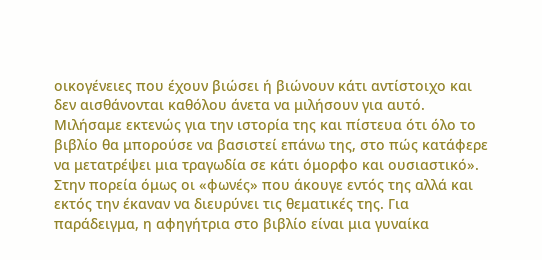οικογένειες που έχουν βιώσει ή βιώνουν κάτι αντίστοιχο και δεν αισθάνονται καθόλου άνετα να μιλήσουν για αυτό. Μιλήσαμε εκτενώς για την ιστορία της και πίστευα ότι όλο το βιβλίο θα μπορούσε να βασιστεί επάνω της, στο πώς κατάφερε να μετατρέψει μια τραγωδία σε κάτι όμορφο και ουσιαστικό». Στην πορεία όμως οι «φωνές» που άκουγε εντός της αλλά και εκτός την έκαναν να διευρύνει τις θεματικές της. Για παράδειγμα, η αφηγήτρια στο βιβλίο είναι μια γυναίκα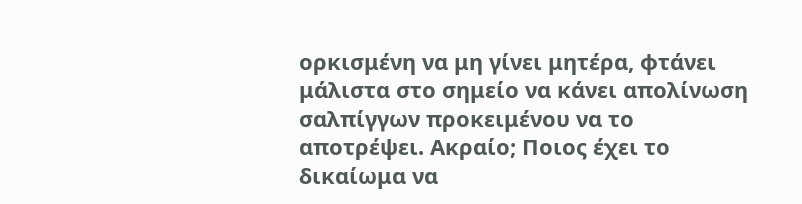ορκισμένη να μη γίνει μητέρα, φτάνει μάλιστα στο σημείο να κάνει απολίνωση σαλπίγγων προκειμένου να το αποτρέψει. Ακραίο; Ποιος έχει το δικαίωμα να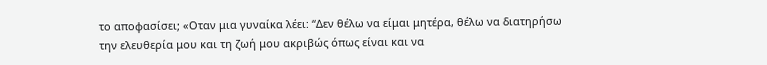το αποφασίσει; «Οταν μια γυναίκα λέει: “Δεν θέλω να είμαι μητέρα, θέλω να διατηρήσω την ελευθερία μου και τη ζωή μου ακριβώς όπως είναι και να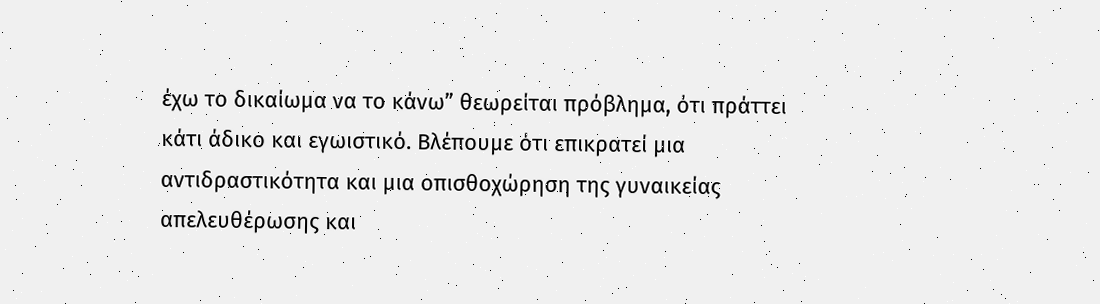έχω το δικαίωμα να το κάνω” θεωρείται πρόβλημα, ότι πράττει κάτι άδικο και εγωιστικό. Βλέπουμε ότι επικρατεί μια αντιδραστικότητα και μια οπισθοχώρηση της γυναικείας απελευθέρωσης και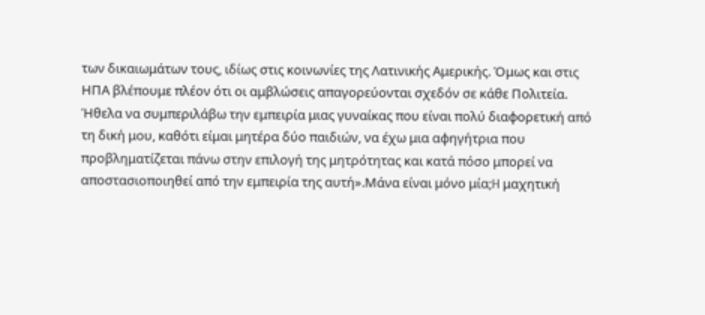των δικαιωμάτων τους, ιδίως στις κοινωνίες της Λατινικής Αμερικής. Όμως και στις ΗΠΑ βλέπουμε πλέον ότι οι αμβλώσεις απαγορεύονται σχεδόν σε κάθε Πολιτεία. Ήθελα να συμπεριλάβω την εμπειρία μιας γυναίκας που είναι πολύ διαφορετική από τη δική μου, καθότι είμαι μητέρα δύο παιδιών, να έχω μια αφηγήτρια που προβληματίζεται πάνω στην επιλογή της μητρότητας και κατά πόσο μπορεί να αποστασιοποιηθεί από την εμπειρία της αυτή».Μάνα είναι μόνο μία;H μαχητική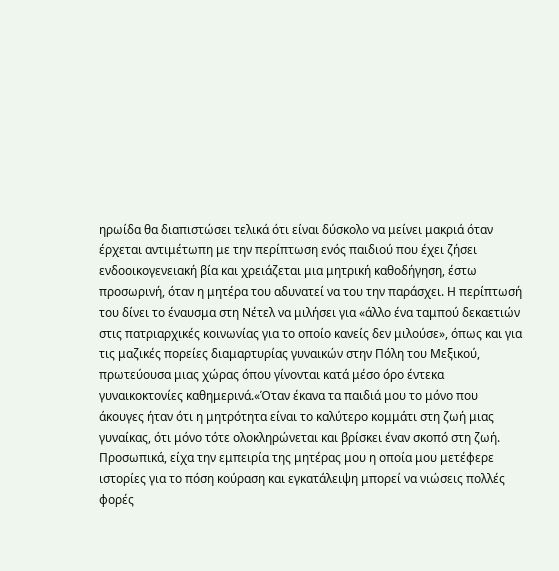ηρωίδα θα διαπιστώσει τελικά ότι είναι δύσκολο να μείνει μακριά όταν έρχεται αντιμέτωπη με την περίπτωση ενός παιδιού που έχει ζήσει ενδοοικογενειακή βία και χρειάζεται μια μητρική καθοδήγηση, έστω προσωρινή, όταν η μητέρα του αδυνατεί να του την παράσχει. Η περίπτωσή του δίνει το έναυσμα στη Νέτελ να μιλήσει για «άλλο ένα ταμπού δεκαετιών στις πατριαρχικές κοινωνίας για το οποίο κανείς δεν μιλούσε», όπως και για τις μαζικές πορείες διαμαρτυρίας γυναικών στην Πόλη του Μεξικού, πρωτεύουσα μιας χώρας όπου γίνονται κατά μέσο όρο έντεκα γυναικοκτονίες καθημερινά.«Όταν έκανα τα παιδιά μου το μόνο που άκουγες ήταν ότι η μητρότητα είναι το καλύτερο κομμάτι στη ζωή μιας γυναίκας, ότι μόνο τότε ολοκληρώνεται και βρίσκει έναν σκοπό στη ζωή. Προσωπικά, είχα την εμπειρία της μητέρας μου η οποία μου μετέφερε ιστορίες για το πόση κούραση και εγκατάλειψη μπορεί να νιώσεις πολλές φορές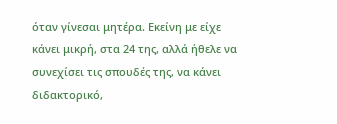όταν γίνεσαι μητέρα. Εκείνη με είχε κάνει μικρή, στα 24 της, αλλά ήθελε να συνεχίσει τις σπουδές της, να κάνει διδακτορικό,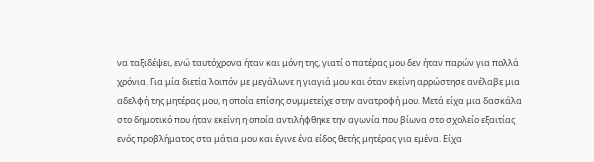να ταξιδέψει, ενώ ταυτόχρονα ήταν και μόνη της, γιατί ο πατέρας μου δεν ήταν παρών για πολλά χρόνια. Για μία διετία λοιπόν με μεγάλωνε η γιαγιά μου και όταν εκείνη αρρώστησε ανέλαβε μια αδελφή της μητέρας μου, η οποία επίσης συμμετείχε στην ανατροφή μου. Μετά είχα μια δασκάλα στο δημοτικό που ήταν εκείνη η οποία αντιλήφθηκε την αγωνία που βίωνα στο σχολείο εξαιτίας ενός προβλήματος στα μάτια μου και έγινε ένα είδος θετής μητέρας για εμένα. Είχα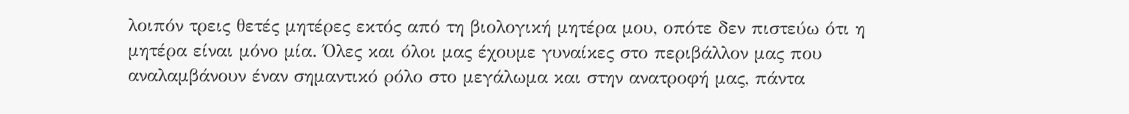λοιπόν τρεις θετές μητέρες εκτός από τη βιολογική μητέρα μου, οπότε δεν πιστεύω ότι η μητέρα είναι μόνο μία. Όλες και όλοι μας έχουμε γυναίκες στο περιβάλλον μας που αναλαμβάνουν έναν σημαντικό ρόλο στο μεγάλωμα και στην ανατροφή μας, πάντα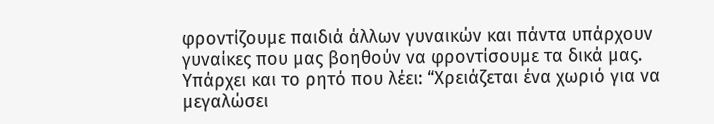φροντίζουμε παιδιά άλλων γυναικών και πάντα υπάρχουν γυναίκες που μας βοηθούν να φροντίσουμε τα δικά μας. Υπάρχει και το ρητό που λέει: “Χρειάζεται ένα χωριό για να μεγαλώσει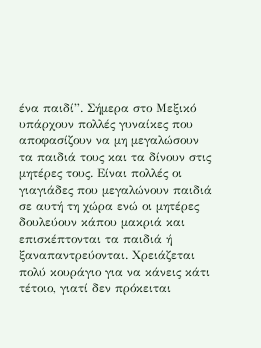ένα παιδί”. Σήμερα στο Μεξικό υπάρχουν πολλές γυναίκες που αποφασίζουν να μη μεγαλώσουν τα παιδιά τους και τα δίνουν στις μητέρες τους. Είναι πολλές οι γιαγιάδες που μεγαλώνουν παιδιά σε αυτή τη χώρα ενώ οι μητέρες δουλεύουν κάπου μακριά και επισκέπτονται τα παιδιά ή ξαναπαντρεύονται. Χρειάζεται πολύ κουράγιο για να κάνεις κάτι τέτοιο, γιατί δεν πρόκειται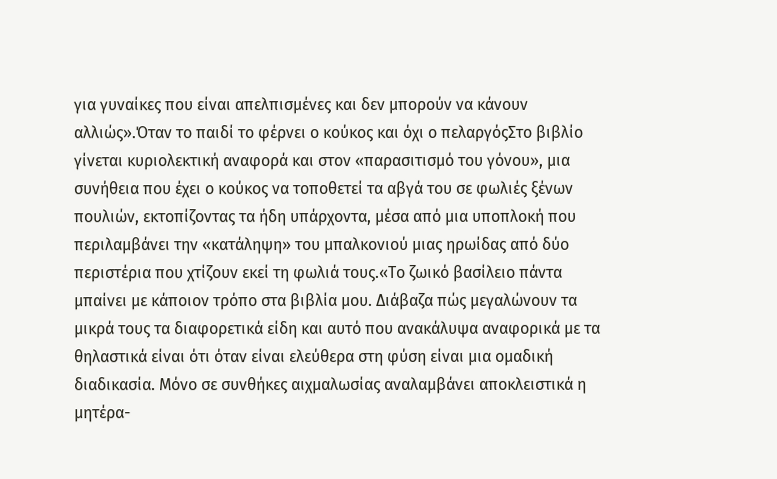για γυναίκες που είναι απελπισμένες και δεν μπορούν να κάνουν αλλιώς».Όταν το παιδί το φέρνει ο κούκος και όχι ο πελαργόςΣτο βιβλίο γίνεται κυριολεκτική αναφορά και στον «παρασιτισμό του γόνου», μια συνήθεια που έχει ο κούκος να τοποθετεί τα αβγά του σε φωλιές ξένων πουλιών, εκτοπίζοντας τα ήδη υπάρχοντα, μέσα από μια υποπλοκή που περιλαμβάνει την «κατάληψη» του μπαλκονιού μιας ηρωίδας από δύο περιστέρια που χτίζουν εκεί τη φωλιά τους.«Το ζωικό βασίλειο πάντα μπαίνει με κάποιον τρόπο στα βιβλία μου. Διάβαζα πώς μεγαλώνουν τα μικρά τους τα διαφορετικά είδη και αυτό που ανακάλυψα αναφορικά με τα θηλαστικά είναι ότι όταν είναι ελεύθερα στη φύση είναι μια ομαδική διαδικασία. Μόνο σε συνθήκες αιχμαλωσίας αναλαμβάνει αποκλειστικά η μητέρα-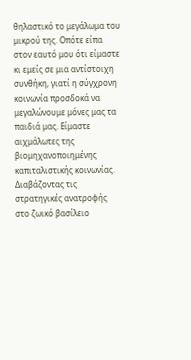θηλαστικό το μεγάλωμα του μικρού της. Οπότε είπα στον εαυτό μου ότι είμαστε κι εμείς σε μια αντίστοιχη συνθήκη, γιατί η σύγχρονη κοινωνία προσδοκά να μεγαλώνουμε μόνες μας τα παιδιά μας. Είμαστε αιχμάλωτες της βιομηχανοποιημένης καπιταλιστικής κοινωνίας. Διαβάζοντας τις στρατηγικές ανατροφής στο ζωικό βασίλειο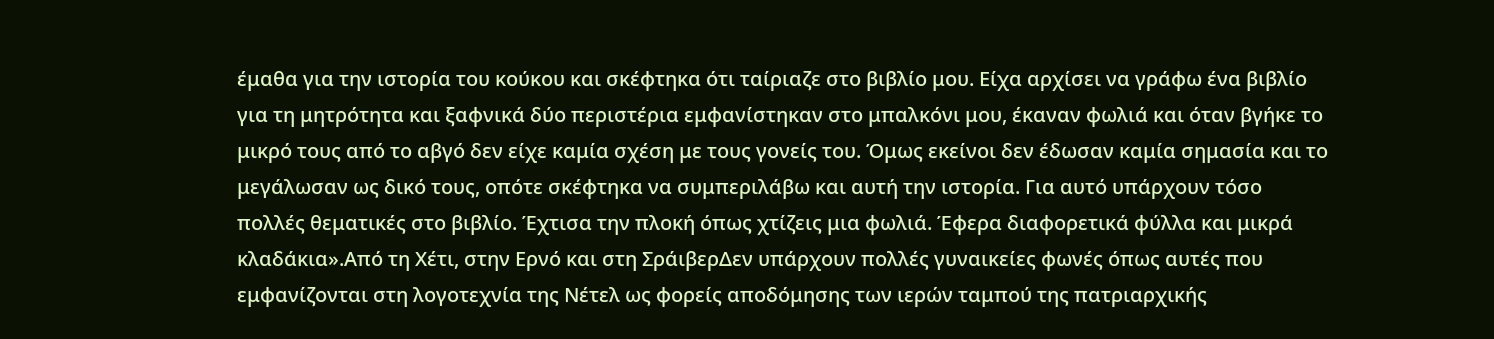έμαθα για την ιστορία του κούκου και σκέφτηκα ότι ταίριαζε στο βιβλίο μου. Είχα αρχίσει να γράφω ένα βιβλίο για τη μητρότητα και ξαφνικά δύο περιστέρια εμφανίστηκαν στο μπαλκόνι μου, έκαναν φωλιά και όταν βγήκε το μικρό τους από το αβγό δεν είχε καμία σχέση με τους γονείς του. Όμως εκείνοι δεν έδωσαν καμία σημασία και το μεγάλωσαν ως δικό τους, οπότε σκέφτηκα να συμπεριλάβω και αυτή την ιστορία. Για αυτό υπάρχουν τόσο πολλές θεματικές στο βιβλίο. Έχτισα την πλοκή όπως χτίζεις μια φωλιά. Έφερα διαφορετικά φύλλα και μικρά κλαδάκια».Από τη Χέτι, στην Ερνό και στη ΣράιβερΔεν υπάρχουν πολλές γυναικείες φωνές όπως αυτές που εμφανίζονται στη λογοτεχνία της Νέτελ ως φορείς αποδόμησης των ιερών ταμπού της πατριαρχικής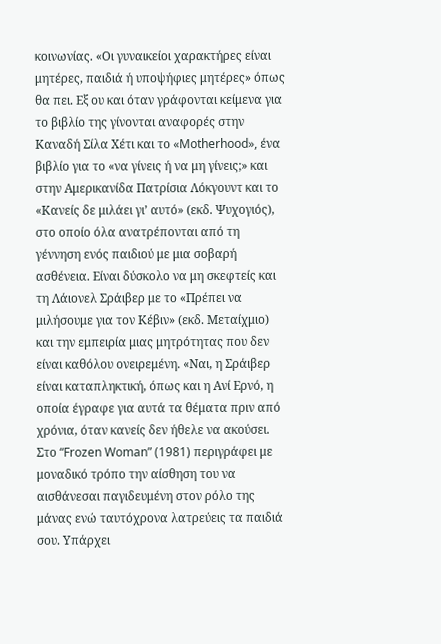κοινωνίας. «Οι γυναικείοι χαρακτήρες είναι μητέρες, παιδιά ή υποψήφιες μητέρες» όπως θα πει. Eξ ου και όταν γράφονται κείμενα για το βιβλίο της γίνονται αναφορές στην Καναδή Σίλα Χέτι και το «Motherhood», ένα βιβλίο για το «να γίνεις ή να μη γίνεις;» και στην Αμερικανίδα Πατρίσια Λόκγουντ και το «Κανείς δε μιλάει γι’ αυτό» (εκδ. Ψυχογιός), στο οποίο όλα ανατρέπονται από τη γέννηση ενός παιδιού με μια σοβαρή ασθένεια. Είναι δύσκολο να μη σκεφτείς και τη Λάιονελ Σράιβερ με το «Πρέπει να μιλήσουμε για τον Κέβιν» (εκδ. Μεταίχμιο) και την εμπειρία μιας μητρότητας που δεν είναι καθόλου ονειρεμένη. «Ναι, η Σράιβερ είναι καταπληκτική, όπως και η Ανί Ερνό, η οποία έγραφε για αυτά τα θέματα πριν από χρόνια, όταν κανείς δεν ήθελε να ακούσει. Στο “Frozen Woman” (1981) περιγράφει με μοναδικό τρόπο την αίσθηση του να αισθάνεσαι παγιδευμένη στον ρόλο της μάνας ενώ ταυτόχρονα λατρεύεις τα παιδιά σου. Υπάρχει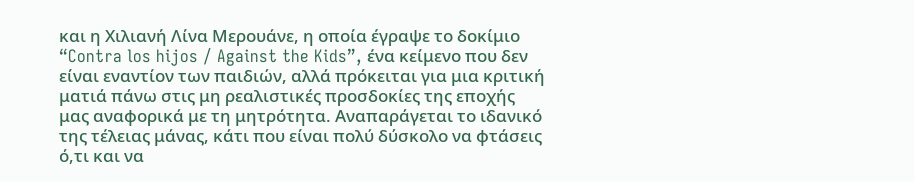και η Xιλιανή Λίνα Μερουάνε, η οποία έγραψε το δοκίμιο “Contra los hijos / Against the Kids”, ένα κείμενο που δεν είναι εναντίον των παιδιών, αλλά πρόκειται για μια κριτική ματιά πάνω στις μη ρεαλιστικές προσδοκίες της εποχής μας αναφορικά με τη μητρότητα. Αναπαράγεται το ιδανικό της τέλειας μάνας, κάτι που είναι πολύ δύσκολο να φτάσεις ό,τι και να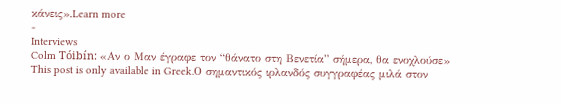κάνεις».Learn more
-
Interviews
Colm Tóibín: «Αν ο Μαν έγραφε τον “θάνατο στη Βενετία” σήμερα, θα ενοχλούσε»
This post is only available in Greek.Ο σημαντικός ιρλανδός συγγραφέας μιλά στον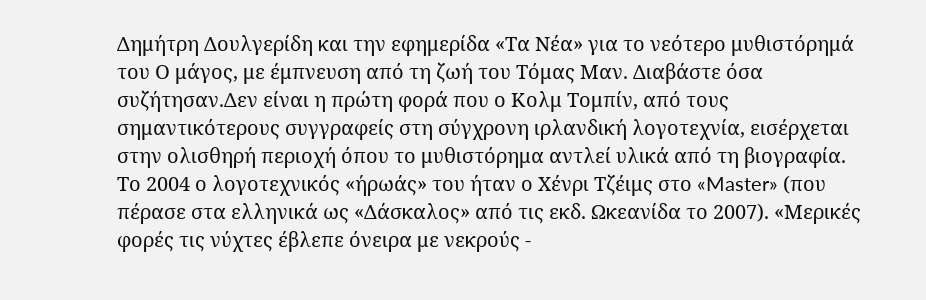Δημήτρη Δουλγερίδη και την εφημερίδα «Τα Νέα» για το νεότερο μυθιστόρημά του Ο μάγος, με έμπνευση από τη ζωή του Τόμας Μαν. Διαβάστε όσα συζήτησαν.Δεν είναι η πρώτη φορά που ο Κολμ Τομπίν, από τους σημαντικότερους συγγραφείς στη σύγχρονη ιρλανδική λογοτεχνία, εισέρχεται στην ολισθηρή περιοχή όπου το μυθιστόρημα αντλεί υλικά από τη βιογραφία. Το 2004 ο λογοτεχνικός «ήρωάς» του ήταν ο Χένρι Τζέιμς στο «Master» (που πέρασε στα ελληνικά ως «Δάσκαλος» από τις εκδ. Ωκεανίδα το 2007). «Μερικές φορές τις νύχτες έβλεπε όνειρα με νεκρούς -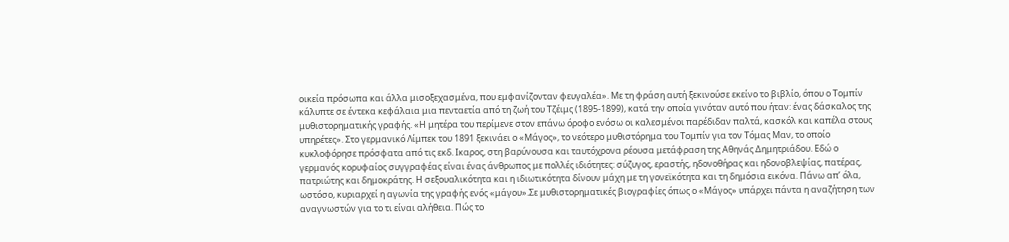οικεία πρόσωπα και άλλα μισοξεχασμένα, που εμφανίζονταν φευγαλέα». Με τη φράση αυτή ξεκινούσε εκείνο το βιβλίο, όπου ο Τομπίν κάλυπτε σε έντεκα κεφάλαια μια πενταετία από τη ζωή του Τζέιμς (1895-1899), κατά την οποία γινόταν αυτό που ήταν: ένας δάσκαλος της μυθιστορηματικής γραφής. «Η μητέρα του περίμενε στον επάνω όροφο ενόσω οι καλεσμένοι παρέδιδαν παλτά, κασκόλ και καπέλα στους υπηρέτες». Στο γερμανικό Λίμπεκ του 1891 ξεκινάει ο «Μάγος», το νεότερο μυθιστόρημα του Τομπίν για τον Τόμας Μαν, το οποίο κυκλοφόρησε πρόσφατα από τις εκδ. Ικαρος, στη βαρύνουσα και ταυτόχρονα ρέουσα μετάφραση της Αθηνάς Δημητριάδου. Εδώ ο γερμανός κορυφαίος συγγραφέας είναι ένας άνθρωπος με πολλές ιδιότητες: σύζυγος, εραστής, ηδονοθήρας και ηδονοβλεψίας, πατέρας, πατριώτης και δημοκράτης. Η σεξουαλικότητα και η ιδιωτικότητα δίνουν μάχη με τη γονεϊκότητα και τη δημόσια εικόνα. Πάνω απ’ όλα, ωστόσο, κυριαρχεί η αγωνία της γραφής ενός «μάγου».Σε μυθιστορηματικές βιογραφίες όπως ο «Μάγος» υπάρχει πάντα η αναζήτηση των αναγνωστών για το τι είναι αλήθεια. Πώς το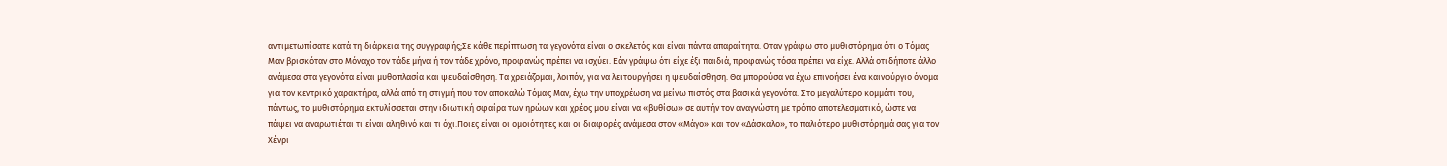αντιμετωπίσατε κατά τη διάρκεια της συγγραφής;Σε κάθε περίπτωση τα γεγονότα είναι ο σκελετός και είναι πάντα απαραίτητα. Οταν γράφω στο μυθιστόρημα ότι ο Τόμας Μαν βρισκόταν στο Μόναχο τον τάδε μήνα ή τον τάδε χρόνο, προφανώς πρέπει να ισχύει. Εάν γράψω ότι είχε έξι παιδιά, προφανώς τόσα πρέπει να είχε. Αλλά οτιδήποτε άλλο ανάμεσα στα γεγονότα είναι μυθοπλασία και ψευδαίσθηση. Τα χρειάζομαι, λοιπόν, για να λειτουργήσει η ψευδαίσθηση. Θα μπορούσα να έχω επινοήσει ένα καινούργιο όνομα για τον κεντρικό χαρακτήρα, αλλά από τη στιγμή που τον αποκαλώ Τόμας Μαν, έχω την υποχρέωση να μείνω πιστός στα βασικά γεγονότα. Στο μεγαλύτερο κομμάτι του, πάντως, το μυθιστόρημα εκτυλίσσεται στην ιδιωτική σφαίρα των ηρώων και χρέος μου είναι να «βυθίσω» σε αυτήν τον αναγνώστη με τρόπο αποτελεσματικό, ώστε να πάψει να αναρωτιέται τι είναι αληθινό και τι όχι.Ποιες είναι οι ομοιότητες και οι διαφορές ανάμεσα στον «Μάγο» και τον «Δάσκαλο», το παλιότερο μυθιστόρημά σας για τον Χένρι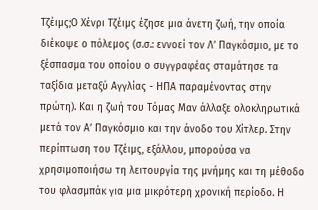Τζέιμς;Ο Χένρι Τζέιμς έζησε μια άνετη ζωή, την οποία διέκοψε ο πόλεμος (σ.σ.: εννοεί τον Λ’ Παγκόσμιο, με το ξέσπασμα του οποίου ο συγγραφέας σταμάτησε τα ταξίδια μεταξύ Αγγλίας - ΗΠΑ παραμένοντας στην πρώτη). Και η ζωή του Τόμας Μαν άλλαξε ολοκληρωτικά μετά τον Α’ Παγκόσμιο και την άνοδο του Χίτλερ. Στην περίπτωση του Τζέιμς, εξάλλου, μπορούσα να χρησιμοποιήσω τη λειτουργία της μνήμης και τη μέθοδο του φλασμπάκ για μια μικρότερη χρονική περίοδο. Η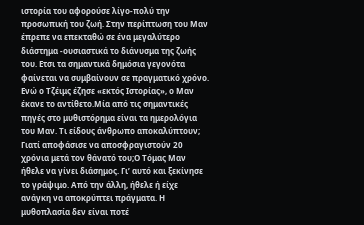ιστορία του αφορούσε λίγο-πολύ την προσωπική του ζωή. Στην περίπτωση του Μαν έπρεπε να επεκταθώ σε ένα μεγαλύτερο διάστημα -ουσιαστικά το διάνυσμα της ζωής του. Ετσι τα σημαντικά δημόσια γεγονότα φαίνεται να συμβαίνουν σε πραγματικό χρόνο. Ενώ ο Τζέιμς έζησε «εκτός Ιστορίας», ο Μαν έκανε το αντίθετο.Μία από τις σημαντικές πηγές στο μυθιστόρημα είναι τα ημερολόγια του Μαν. Τι είδους άνθρωπο αποκαλύπτουν; Γιατί αποφάσισε να αποσφραγιστούν 20 χρόνια μετά τον θάνατό του;Ο Τόμας Μαν ήθελε να γίνει διάσημος. Γι’ αυτό και ξεκίνησε το γράψιμο. Από την άλλη, ήθελε ή είχε ανάγκη να αποκρύπτει πράγματα. Η μυθοπλασία δεν είναι ποτέ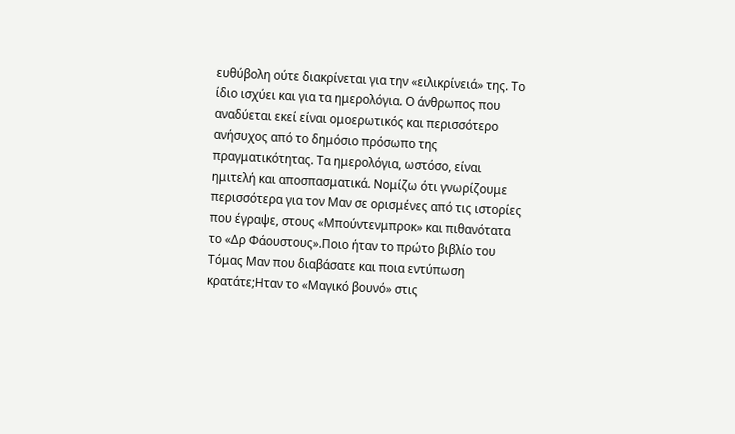ευθύβολη ούτε διακρίνεται για την «ειλικρίνειά» της. Το ίδιο ισχύει και για τα ημερολόγια. Ο άνθρωπος που αναδύεται εκεί είναι ομοερωτικός και περισσότερο ανήσυχος από το δημόσιο πρόσωπο της πραγματικότητας. Τα ημερολόγια, ωστόσο, είναι ημιτελή και αποσπασματικά. Νομίζω ότι γνωρίζουμε περισσότερα για τον Μαν σε ορισμένες από τις ιστορίες που έγραψε, στους «Μπούντενμπροκ» και πιθανότατα το «Δρ Φάουστους».Ποιο ήταν το πρώτο βιβλίο του Τόμας Μαν που διαβάσατε και ποια εντύπωση κρατάτε;Ηταν το «Μαγικό βουνό» στις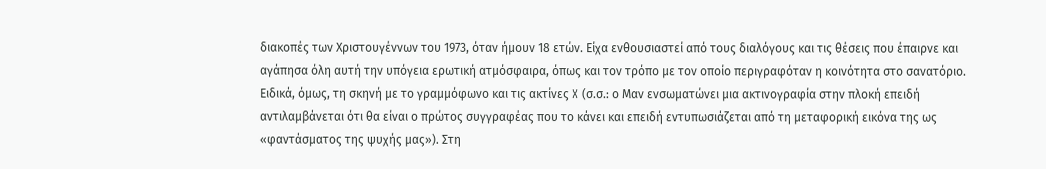διακοπές των Χριστουγέννων του 1973, όταν ήμουν 18 ετών. Είχα ενθουσιαστεί από τους διαλόγους και τις θέσεις που έπαιρνε και αγάπησα όλη αυτή την υπόγεια ερωτική ατμόσφαιρα, όπως και τον τρόπο με τον οποίο περιγραφόταν η κοινότητα στο σανατόριο. Ειδικά, όμως, τη σκηνή με το γραμμόφωνο και τις ακτίνες X (σ.σ.: ο Μαν ενσωματώνει μια ακτινογραφία στην πλοκή επειδή αντιλαμβάνεται ότι θα είναι ο πρώτος συγγραφέας που το κάνει και επειδή εντυπωσιάζεται από τη μεταφορική εικόνα της ως «φαντάσματος της ψυχής μας»). Στη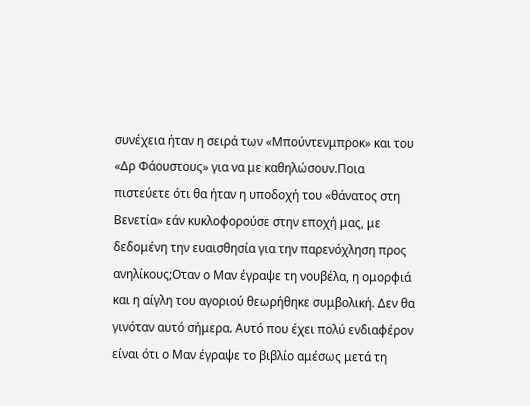συνέχεια ήταν η σειρά των «Μπούντενμπροκ» και του «Δρ Φάουστους» για να με καθηλώσουν.Ποια πιστεύετε ότι θα ήταν η υποδοχή του «θάνατος στη Βενετία» εάν κυκλοφορούσε στην εποχή μας, με δεδομένη την ευαισθησία για την παρενόχληση προς ανηλίκους;Οταν ο Μαν έγραψε τη νουβέλα, η ομορφιά και η αίγλη του αγοριού θεωρήθηκε συμβολική. Δεν θα γινόταν αυτό σήμερα. Αυτό που έχει πολύ ενδιαφέρον είναι ότι ο Μαν έγραψε το βιβλίο αμέσως μετά τη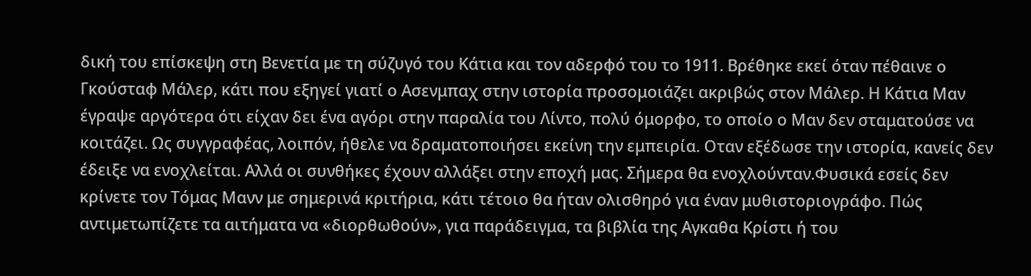δική του επίσκεψη στη Βενετία με τη σύζυγό του Κάτια και τον αδερφό του το 1911. Βρέθηκε εκεί όταν πέθαινε ο Γκούσταφ Μάλερ, κάτι που εξηγεί γιατί ο Ασενμπαχ στην ιστορία προσομοιάζει ακριβώς στον Μάλερ. Η Κάτια Μαν έγραψε αργότερα ότι είχαν δει ένα αγόρι στην παραλία του Λίντο, πολύ όμορφο, το οποίο ο Μαν δεν σταματούσε να κοιτάζει. Ως συγγραφέας, λοιπόν, ήθελε να δραματοποιήσει εκείνη την εμπειρία. Οταν εξέδωσε την ιστορία, κανείς δεν έδειξε να ενοχλείται. Αλλά οι συνθήκες έχουν αλλάξει στην εποχή μας. Σήμερα θα ενοχλούνταν.Φυσικά εσείς δεν κρίνετε τον Τόμας Μανν με σημερινά κριτήρια, κάτι τέτοιο θα ήταν ολισθηρό για έναν μυθιστοριογράφο. Πώς αντιμετωπίζετε τα αιτήματα να «διορθωθούν», για παράδειγμα, τα βιβλία της Αγκαθα Κρίστι ή του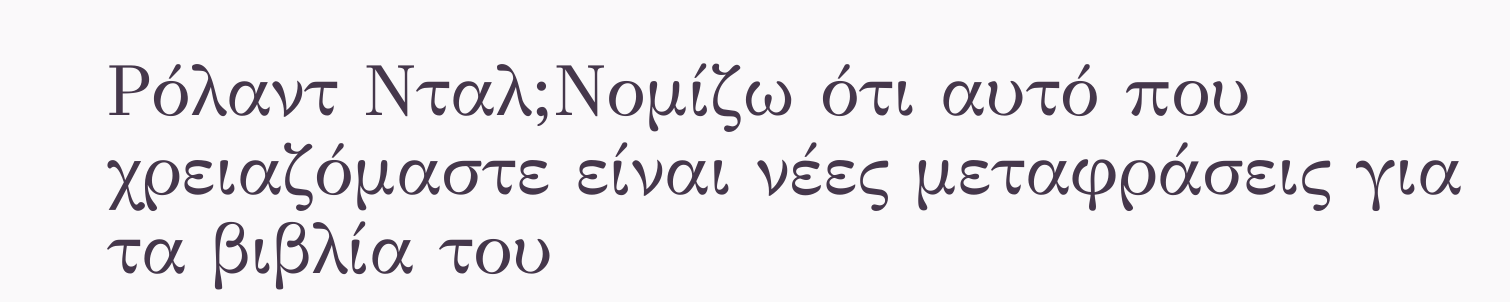Ρόλαντ Νταλ;Νομίζω ότι αυτό που χρειαζόμαστε είναι νέες μεταφράσεις για τα βιβλία του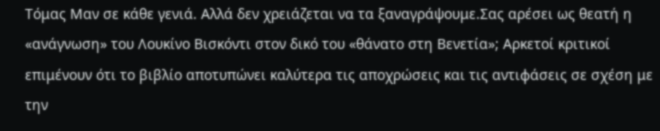Τόμας Μαν σε κάθε γενιά. Αλλά δεν χρειάζεται να τα ξαναγράψουμε.Σας αρέσει ως θεατή η «ανάγνωση» του Λουκίνο Βισκόντι στον δικό του «θάνατο στη Βενετία»; Αρκετοί κριτικοί επιμένουν ότι το βιβλίο αποτυπώνει καλύτερα τις αποχρώσεις και τις αντιφάσεις σε σχέση με την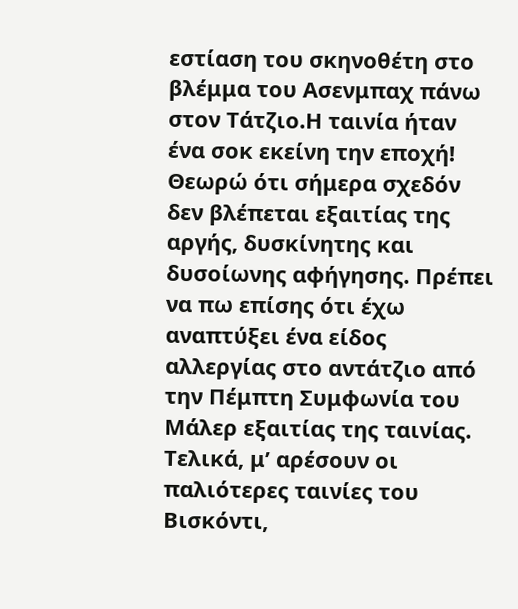εστίαση του σκηνοθέτη στο βλέμμα του Ασενμπαχ πάνω στον Τάτζιο.Η ταινία ήταν ένα σοκ εκείνη την εποχή! Θεωρώ ότι σήμερα σχεδόν δεν βλέπεται εξαιτίας της αργής, δυσκίνητης και δυσοίωνης αφήγησης. Πρέπει να πω επίσης ότι έχω αναπτύξει ένα είδος αλλεργίας στο αντάτζιο από την Πέμπτη Συμφωνία του Μάλερ εξαιτίας της ταινίας. Τελικά, μ’ αρέσουν οι παλιότερες ταινίες του Βισκόντι,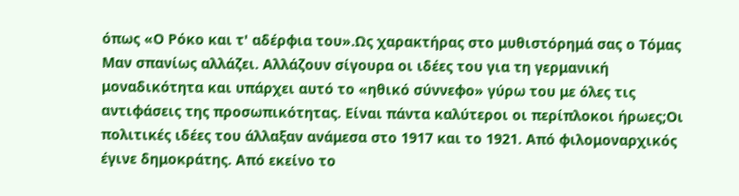όπως «Ο Ρόκο και τ' αδέρφια του».Ως χαρακτήρας στο μυθιστόρημά σας ο Τόμας Μαν σπανίως αλλάζει. Αλλάζουν σίγουρα οι ιδέες του για τη γερμανική μοναδικότητα και υπάρχει αυτό το «ηθικό σύννεφο» γύρω του με όλες τις αντιφάσεις της προσωπικότητας. Είναι πάντα καλύτεροι οι περίπλοκοι ήρωες;Οι πολιτικές ιδέες του άλλαξαν ανάμεσα στο 1917 και το 1921. Από φιλομοναρχικός έγινε δημοκράτης. Από εκείνο το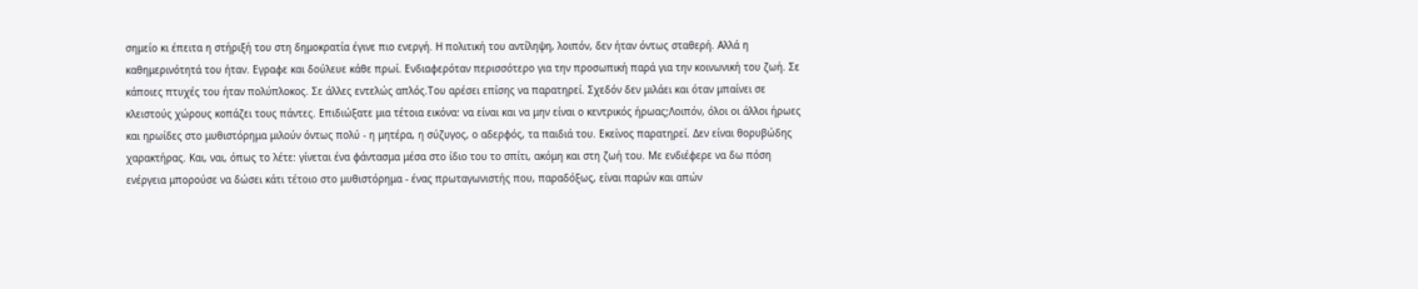σημείο κι έπειτα η στήριξή του στη δημοκρατία έγινε πιο ενεργή. Η πολιτική του αντίληψη, λοιπόν, δεν ήταν όντως σταθερή. Αλλά η καθημερινότητά του ήταν. Εγραφε και δούλευε κάθε πρωί. Ενδιαφερόταν περισσότερο για την προσωπική παρά για την κοινωνική του ζωή. Σε κάποιες πτυχές του ήταν πολύπλοκος. Σε άλλες εντελώς απλός.Του αρέσει επίσης να παρατηρεί. Σχεδόν δεν μιλάει και όταν μπαίνει σε κλειστούς χώρους κοπάζει τους πάντες. Επιδιώξατε μια τέτοια εικόνα: να είναι και να μην είναι ο κεντρικός ήρωας;Λοιπόν, όλοι οι άλλοι ήρωες και ηρωίδες στο μυθιστόρημα μιλούν όντως πολύ - η μητέρα, η σύζυγος, ο αδερφός, τα παιδιά του. Εκείνος παρατηρεί. Δεν είναι θορυβώδης χαρακτήρας. Και, ναι, όπως το λέτε: γίνεται ένα φάντασμα μέσα στο ίδιο του το σπίτι, ακόμη και στη ζωή του. Με ενδιέφερε να δω πόση ενέργεια μπορούσε να δώσει κάτι τέτοιο στο μυθιστόρημα - ένας πρωταγωνιστής που, παραδόξως, είναι παρών και απών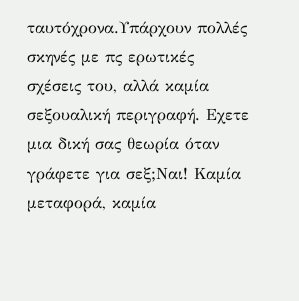ταυτόχρονα.Υπάρχουν πολλές σκηνές με πς ερωτικές σχέσεις του, αλλά καμία σεξουαλική περιγραφή. Εχετε μια δική σας θεωρία όταν γράφετε για σεξ;Ναι! Καμία μεταφορά, καμία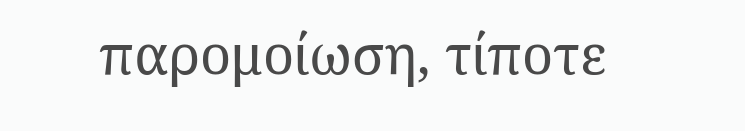παρομοίωση, τίποτε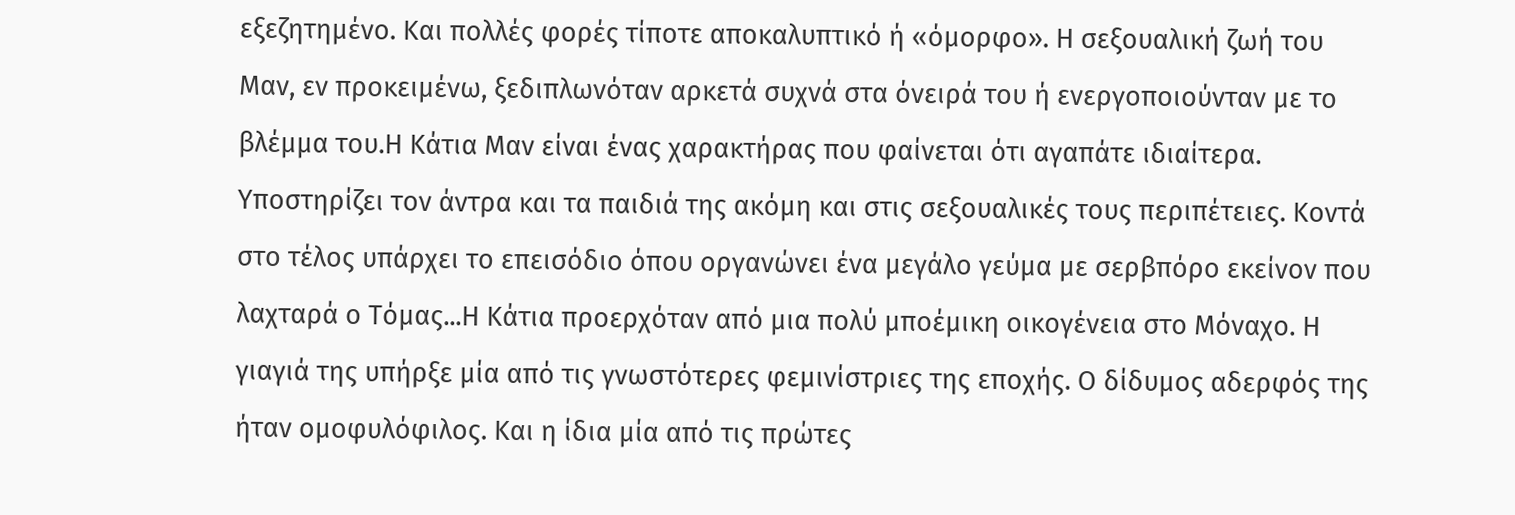εξεζητημένο. Και πολλές φορές τίποτε αποκαλυπτικό ή «όμορφο». Η σεξουαλική ζωή του Μαν, εν προκειμένω, ξεδιπλωνόταν αρκετά συχνά στα όνειρά του ή ενεργοποιούνταν με το βλέμμα του.Η Κάτια Μαν είναι ένας χαρακτήρας που φαίνεται ότι αγαπάτε ιδιαίτερα. Υποστηρίζει τον άντρα και τα παιδιά της ακόμη και στις σεξουαλικές τους περιπέτειες. Κοντά στο τέλος υπάρχει το επεισόδιο όπου οργανώνει ένα μεγάλο γεύμα με σερβπόρο εκείνον που λαχταρά ο Τόμας...Η Κάτια προερχόταν από μια πολύ μποέμικη οικογένεια στο Μόναχο. Η γιαγιά της υπήρξε μία από τις γνωστότερες φεμινίστριες της εποχής. Ο δίδυμος αδερφός της ήταν ομοφυλόφιλος. Και η ίδια μία από τις πρώτες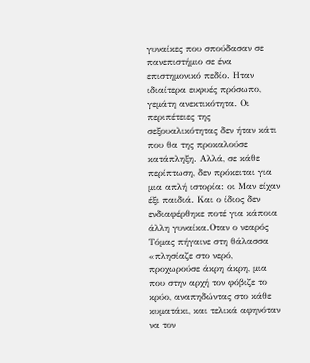γυναίκες που σπούδασαν σε πανεπιστήμιο σε ένα επιστημονικό πεδίο. Ηταν ιδιαίτερα ευφυές πρόσωπο, γεμάτη ανεκτικότητα. Οι περιπέτειες της σεξουαλικότητας δεν ήταν κάτι που θα της προκαλούσε κατάπληξη. Αλλά, σε κάθε περίπτωση, δεν πρόκειται για μια απλή ιστορία: οι Μαν είχαν έξι παιδιά. Και ο ίδιος δεν ενδιαφέρθηκε ποτέ για κάποια άλλη γυναίκα.Οταν ο νεαρός Τόμας πήγαινε στη θάλασσα «πλησίαζε στο νερό, προχωρούσε άκρη άκρη, μια που στην αρχή τον φόβιζε το κρύο, αναπηδώντας στο κάθε κυματάκι, και τελικά αφηνόταν να τον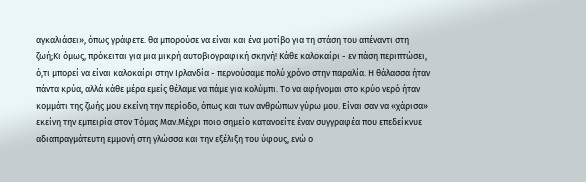αγκαλιάσει», όπως γράφετε. θα μπορούσε να είναι και ένα μοτίβο για τη στάση του απέναντι στη ζωή;Κι όμως, πρόκειται για μια μικρή αυτοβιογραφική σκηνή! Κάθε καλοκαίρι - εν πάση περιπτώσει, ό,τι μπορεί να είναι καλοκαίρι στην Ιρλανδία - περνούσαμε πολύ χρόνο στην παραλία. Η θάλασσα ήταν πάντα κρύα, αλλά κάθε μέρα εμείς θέλαμε να πάμε για κολύμπι. Το να αφήνομαι στο κρύο νερό ήταν κομμάτι της ζωής μου εκείνη την περίοδο, όπως και των ανθρώπων γύρω μου. Είναι σαν να «χάρισα» εκείνη την εμπειρία στον Τόμας Μαν.Μέχρι ποιο σημείο κατανοείτε έναν συγγραφέα που επεδείκνυε αδιαπραγμάτευτη εμμονή στη γλώσσα και την εξέλιξη του ύφους, ενώ ο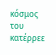κόσμος του κατέρρεε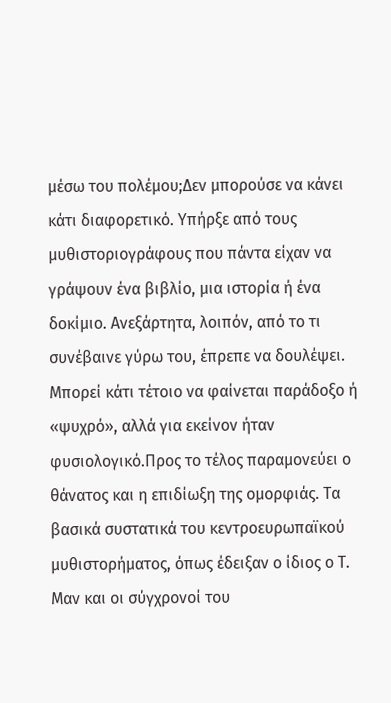μέσω του πολέμου;Δεν μπορούσε να κάνει κάτι διαφορετικό. Υπήρξε από τους μυθιστοριογράφους που πάντα είχαν να γράψουν ένα βιβλίο, μια ιστορία ή ένα δοκίμιο. Ανεξάρτητα, λοιπόν, από το τι συνέβαινε γύρω του, έπρεπε να δουλέψει. Μπορεί κάτι τέτοιο να φαίνεται παράδοξο ή «ψυχρό», αλλά για εκείνον ήταν φυσιολογικό.Προς το τέλος παραμονεύει ο θάνατος και η επιδίωξη της ομορφιάς. Τα βασικά συστατικά του κεντροευρωπαϊκού μυθιστορήματος, όπως έδειξαν ο ίδιος ο Τ. Μαν και οι σύγχρονοί του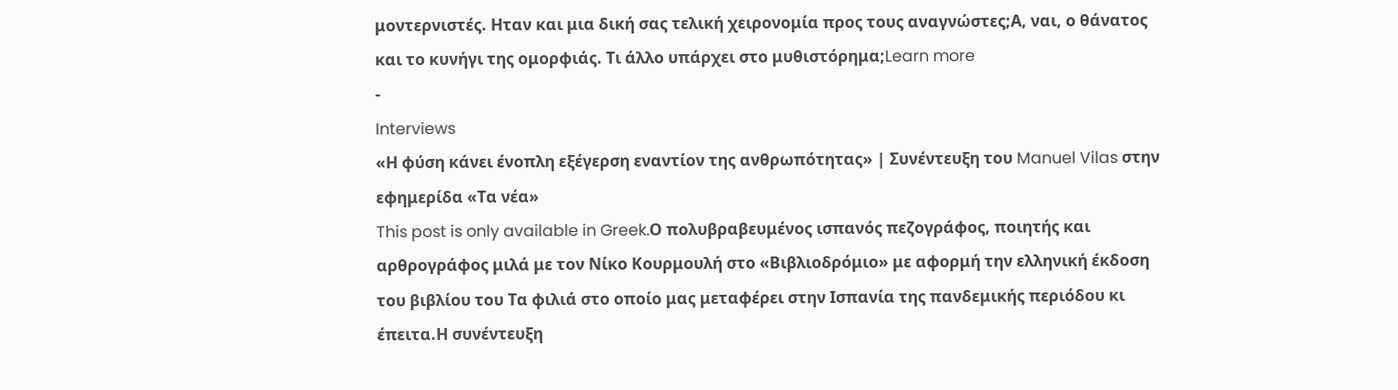μοντερνιστές. Ηταν και μια δική σας τελική χειρονομία προς τους αναγνώστες;Α, ναι, ο θάνατος και το κυνήγι της ομορφιάς. Τι άλλο υπάρχει στο μυθιστόρημα;Learn more
-
Interviews
«Η φύση κάνει ένοπλη εξέγερση εναντίον της ανθρωπότητας» | Συνέντευξη του Manuel Vilas στην εφημερίδα «Τα νέα»
This post is only available in Greek.Ο πολυβραβευμένος ισπανός πεζογράφος, ποιητής και αρθρογράφος μιλά με τον Νίκο Κουρμουλή στο «Βιβλιοδρόμιο» με αφορμή την ελληνική έκδοση του βιβλίου του Τα φιλιά στο οποίο μας μεταφέρει στην Ισπανία της πανδεμικής περιόδου κι έπειτα.Η συνέντευξη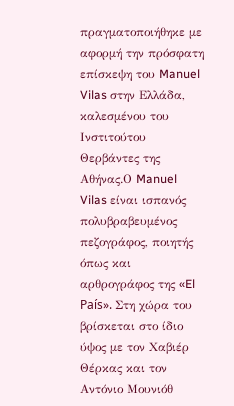πραγματοποιήθηκε με αφορμή την πρόσφατη επίσκεψη του Manuel Vilas στην Ελλάδα, καλεσμένου του Ινστιτούτου Θερβάντες της Αθήνας.Ο Manuel Vilas είναι ισπανός πολυβραβευμένος πεζογράφος, ποιητής όπως και αρθρογράφος της «El País». Στη χώρα του βρίσκεται στο ίδιο ύψος με τον Χαβιέρ Θέρκας και τον Αντόνιο Μουνιόθ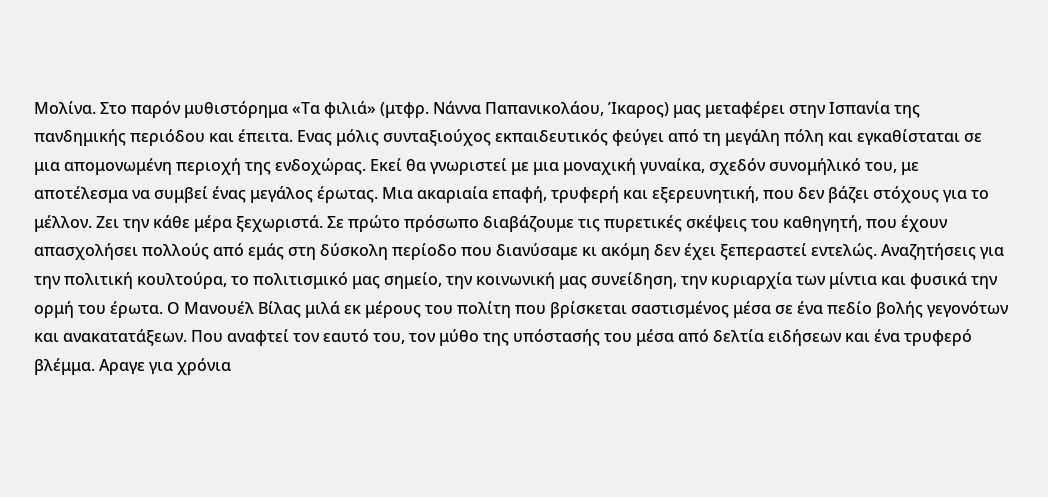Μολίνα. Στο παρόν μυθιστόρημα «Τα φιλιά» (μτφρ. Νάννα Παπανικολάου, Ίκαρος) μας μεταφέρει στην Ισπανία της πανδημικής περιόδου και έπειτα. Ενας μόλις συνταξιούχος εκπαιδευτικός φεύγει από τη μεγάλη πόλη και εγκαθίσταται σε μια απομονωμένη περιοχή της ενδοχώρας. Εκεί θα γνωριστεί με μια μοναχική γυναίκα, σχεδόν συνομήλικό του, με αποτέλεσμα να συμβεί ένας μεγάλος έρωτας. Μια ακαριαία επαφή, τρυφερή και εξερευνητική, που δεν βάζει στόχους για το μέλλον. Ζει την κάθε μέρα ξεχωριστά. Σε πρώτο πρόσωπο διαβάζουμε τις πυρετικές σκέψεις του καθηγητή, που έχουν απασχολήσει πολλούς από εμάς στη δύσκολη περίοδο που διανύσαμε κι ακόμη δεν έχει ξεπεραστεί εντελώς. Αναζητήσεις για την πολιτική κουλτούρα, το πολιτισμικό μας σημείο, την κοινωνική μας συνείδηση, την κυριαρχία των μίντια και φυσικά την ορμή του έρωτα. Ο Μανουέλ Βίλας μιλά εκ μέρους του πολίτη που βρίσκεται σαστισμένος μέσα σε ένα πεδίο βολής γεγονότων και ανακατατάξεων. Που αναφτεί τον εαυτό του, τον μύθο της υπόστασής του μέσα από δελτία ειδήσεων και ένα τρυφερό βλέμμα. Αραγε για χρόνια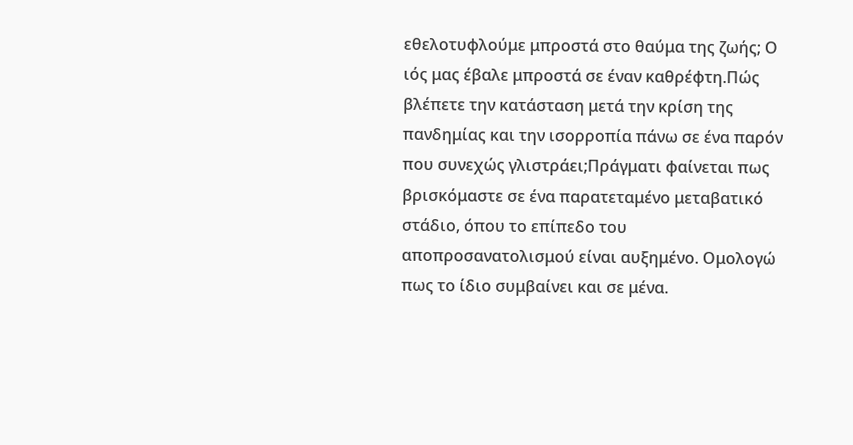εθελοτυφλούμε μπροστά στο θαύμα της ζωής; Ο ιός μας έβαλε μπροστά σε έναν καθρέφτη.Πώς βλέπετε την κατάσταση μετά την κρίση της πανδημίας και την ισορροπία πάνω σε ένα παρόν που συνεχώς γλιστράει;Πράγματι φαίνεται πως βρισκόμαστε σε ένα παρατεταμένο μεταβατικό στάδιο, όπου το επίπεδο του αποπροσανατολισμού είναι αυξημένο. Ομολογώ πως το ίδιο συμβαίνει και σε μένα.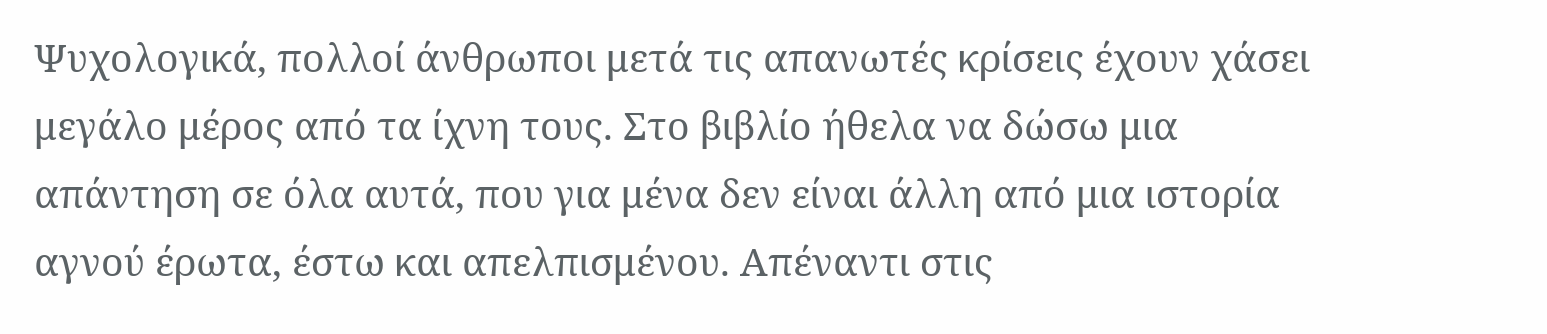Ψυχολογικά, πολλοί άνθρωποι μετά τις απανωτές κρίσεις έχουν χάσει μεγάλο μέρος από τα ίχνη τους. Στο βιβλίο ήθελα να δώσω μια απάντηση σε όλα αυτά, που για μένα δεν είναι άλλη από μια ιστορία αγνού έρωτα, έστω και απελπισμένου. Απέναντι στις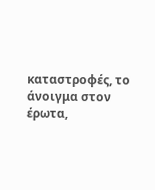καταστροφές, το άνοιγμα στον έρωτα,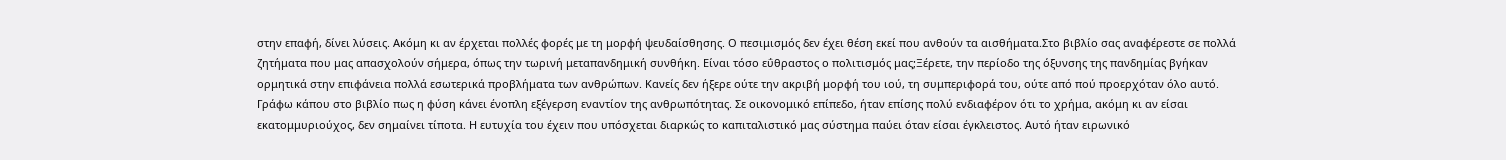στην επαφή, δίνει λύσεις. Ακόμη κι αν έρχεται πολλές φορές με τη μορφή ψευδαίσθησης. Ο πεσιμισμός δεν έχει θέση εκεί που ανθούν τα αισθήματα.Στο βιβλίο σας αναφέρεστε σε πολλά ζητήματα που μας απασχολούν σήμερα, όπως την τωρινή μεταπανδημική συνθήκη. Είναι τόσο εΰθραστος ο πολιτισμός μας;Ξέρετε, την περίοδο της όξυνσης της πανδημίας βγήκαν ορμητικά στην επιφάνεια πολλά εσωτερικά προβλήματα των ανθρώπων. Κανείς δεν ήξερε ούτε την ακριβή μορφή του ιού, τη συμπεριφορά του, ούτε από πού προερχόταν όλο αυτό. Γράφω κάπου στο βιβλίο πως η φύση κάνει ένοπλη εξέγερση εναντίον της ανθρωπότητας. Σε οικονομικό επίπεδο, ήταν επίσης πολύ ενδιαφέρον ότι το χρήμα, ακόμη κι αν είσαι εκατομμυριούχος, δεν σημαίνει τίποτα. Η ευτυχία του έχειν που υπόσχεται διαρκώς το καπιταλιστικό μας σύστημα παύει όταν είσαι έγκλειστος. Αυτό ήταν ειρωνικό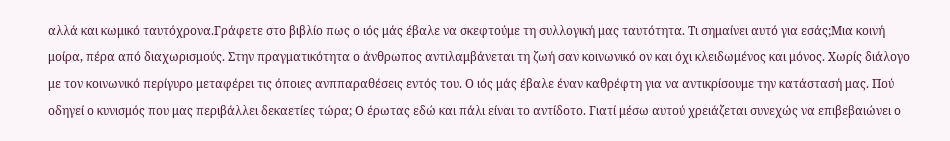αλλά και κωμικό ταυτόχρονα.Γράφετε στο βιβλίο πως ο ιός μάς έβαλε να σκεφτούμε τη συλλογική μας ταυτότητα. Τι σημαίνει αυτό για εσάς;Μια κοινή μοίρα, πέρα από διαχωρισμούς. Στην πραγματικότητα ο άνθρωπος αντιλαμβάνεται τη ζωή σαν κοινωνικό ον και όχι κλειδωμένος και μόνος. Χωρίς διάλογο με τον κοινωνικό περίγυρο μεταφέρει τις όποιες ανππαραθέσεις εντός του. Ο ιός μάς έβαλε έναν καθρέφτη για να αντικρίσουμε την κατάστασή μας. Πού οδηγεί ο κυνισμός που μας περιβάλλει δεκαετίες τώρα; Ο έρωτας εδώ και πάλι είναι το αντίδοτο. Γιατί μέσω αυτού χρειάζεται συνεχώς να επιβεβαιώνει ο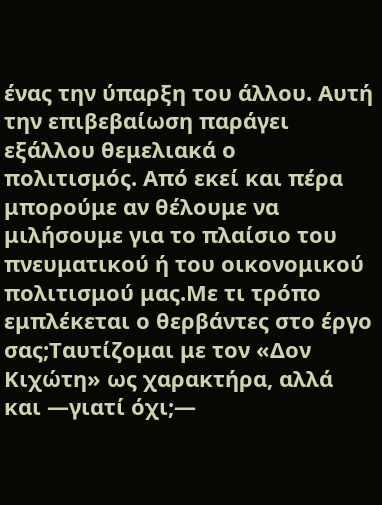ένας την ύπαρξη του άλλου. Αυτή την επιβεβαίωση παράγει εξάλλου θεμελιακά ο πολιτισμός. Από εκεί και πέρα μπορούμε αν θέλουμε να μιλήσουμε για το πλαίσιο του πνευματικού ή του οικονομικού πολιτισμού μας.Με τι τρόπο εμπλέκεται ο θερβάντες στο έργο σας;Ταυτίζομαι με τον «Δον Κιχώτη» ως χαρακτήρα, αλλά και ―γιατί όχι;―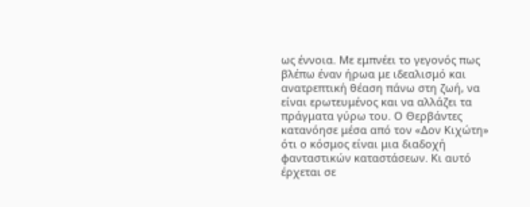ως έννοια. Με εμπνέει το γεγονός πως βλέπω έναν ήρωα με ιδεαλισμό και ανατρεπτική θέαση πάνω στη ζωή, να είναι ερωτευμένος και να αλλάζει τα πράγματα γύρω του. Ο Θερβάντες κατανόησε μέσα από τον «Δον Κιχώτη» ότι ο κόσμος είναι μια διαδοχή φανταστικών καταστάσεων. Κι αυτό έρχεται σε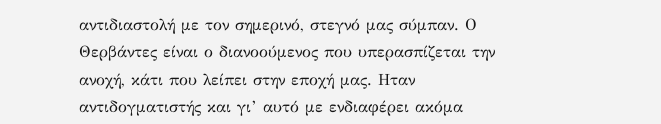αντιδιαστολή με τον σημερινό, στεγνό μας σύμπαν. Ο Θερβάντες είναι ο διανοούμενος που υπερασπίζεται την ανοχή, κάτι που λείπει στην εποχή μας. Ηταν αντιδογματιστής και γι’ αυτό με ενδιαφέρει ακόμα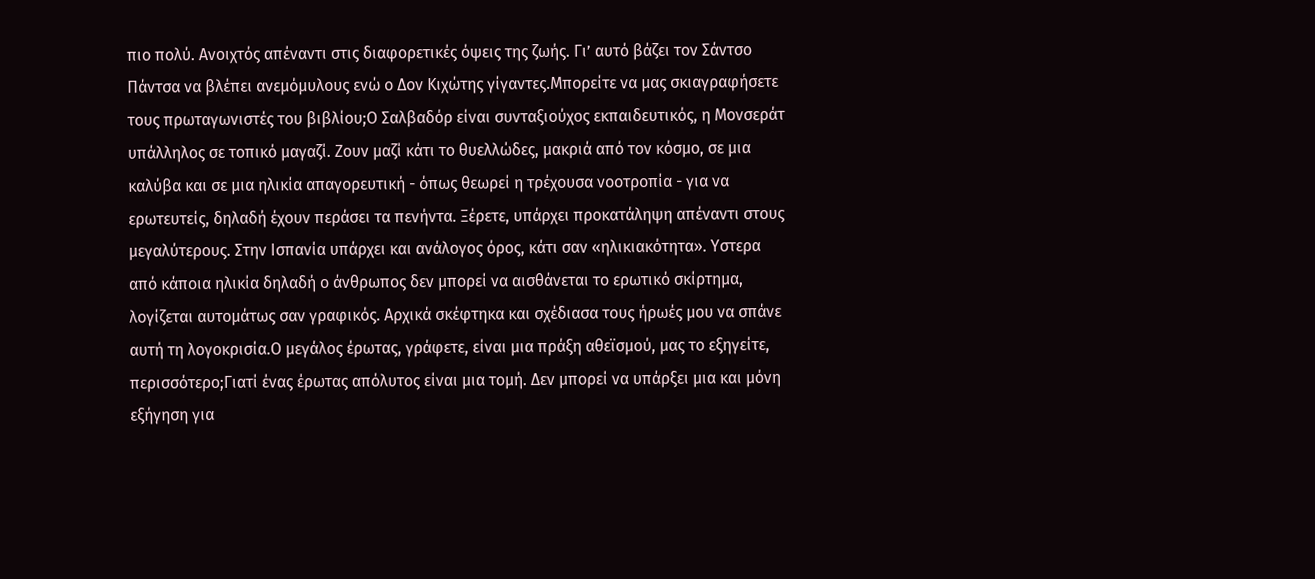πιο πολύ. Ανοιχτός απέναντι στις διαφορετικές όψεις της ζωής. Γι’ αυτό βάζει τον Σάντσο Πάντσα να βλέπει ανεμόμυλους ενώ ο Δον Κιχώτης γίγαντες.Μπορείτε να μας σκιαγραφήσετε τους πρωταγωνιστές του βιβλίου;Ο Σαλβαδόρ είναι συνταξιούχος εκπαιδευτικός, η Μονσεράτ υπάλληλος σε τοπικό μαγαζί. Ζουν μαζί κάτι το θυελλώδες, μακριά από τον κόσμο, σε μια καλύβα και σε μια ηλικία απαγορευτική - όπως θεωρεί η τρέχουσα νοοτροπία - για να ερωτευτείς, δηλαδή έχουν περάσει τα πενήντα. Ξέρετε, υπάρχει προκατάληψη απέναντι στους μεγαλύτερους. Στην Ισπανία υπάρχει και ανάλογος όρος, κάτι σαν «ηλικιακότητα». Υστερα από κάποια ηλικία δηλαδή ο άνθρωπος δεν μπορεί να αισθάνεται το ερωτικό σκίρτημα, λογίζεται αυτομάτως σαν γραφικός. Αρχικά σκέφτηκα και σχέδιασα τους ήρωές μου να σπάνε αυτή τη λογοκρισία.Ο μεγάλος έρωτας, γράφετε, είναι μια πράξη αθεϊσμού, μας το εξηγείτε, περισσότερο;Γιατί ένας έρωτας απόλυτος είναι μια τομή. Δεν μπορεί να υπάρξει μια και μόνη εξήγηση για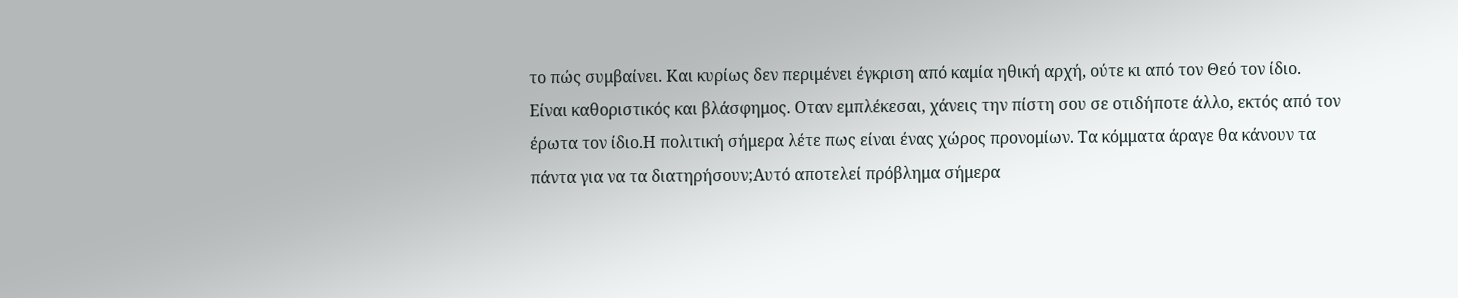το πώς συμβαίνει. Και κυρίως δεν περιμένει έγκριση από καμία ηθική αρχή, ούτε κι από τον Θεό τον ίδιο. Είναι καθοριστικός και βλάσφημος. Οταν εμπλέκεσαι, χάνεις την πίστη σου σε οτιδήποτε άλλο, εκτός από τον έρωτα τον ίδιο.Η πολιτική σήμερα λέτε πως είναι ένας χώρος προνομίων. Τα κόμματα άραγε θα κάνουν τα πάντα για να τα διατηρήσουν;Αυτό αποτελεί πρόβλημα σήμερα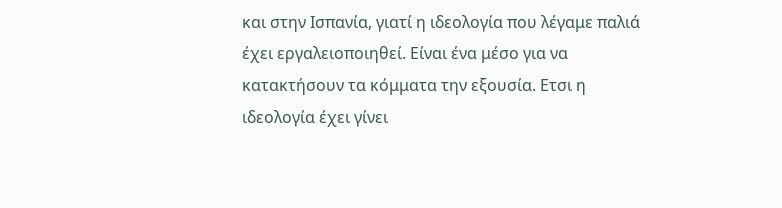και στην Ισπανία, γιατί η ιδεολογία που λέγαμε παλιά έχει εργαλειοποιηθεί. Είναι ένα μέσο για να κατακτήσουν τα κόμματα την εξουσία. Ετσι η ιδεολογία έχει γίνει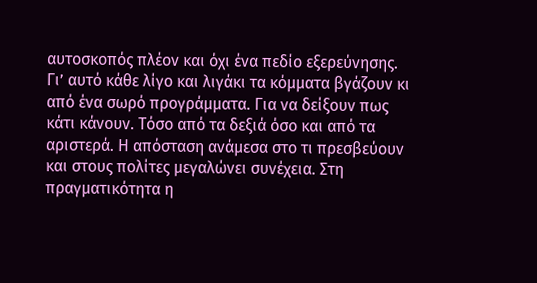αυτοσκοπός πλέον και όχι ένα πεδίο εξερεύνησης. Γι’ αυτό κάθε λίγο και λιγάκι τα κόμματα βγάζουν κι από ένα σωρό προγράμματα. Για να δείξουν πως κάτι κάνουν. Τόσο από τα δεξιά όσο και από τα αριστερά. Η απόσταση ανάμεσα στο τι πρεσβεύουν και στους πολίτες μεγαλώνει συνέχεια. Στη πραγματικότητα η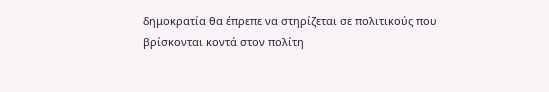δημοκρατία θα έπρεπε να στηρίζεται σε πολιτικούς που βρίσκονται κοντά στον πολίτη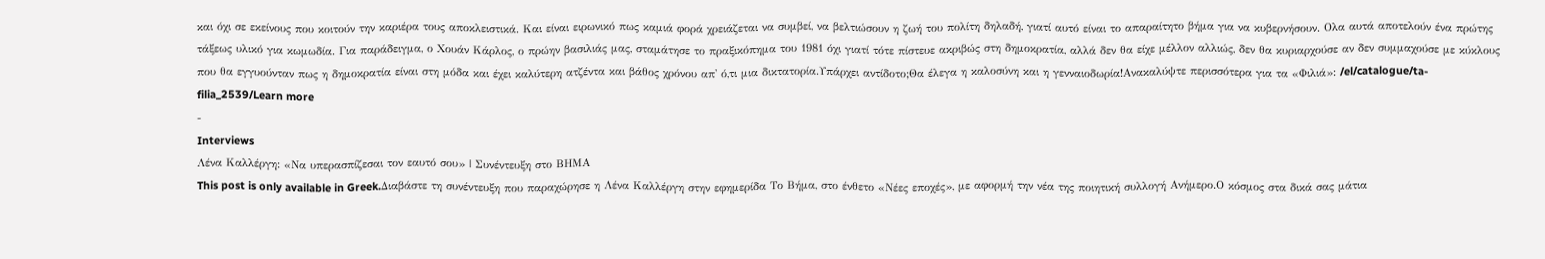και όχι σε εκείνους που κοιτούν την καριέρα τους αποκλειστικά. Και είναι ειρωνικό πως καμιά φορά χρειάζεται να συμβεί, να βελτιώσουν η ζωή του πολίτη δηλαδή, γιατί αυτό είναι το απαραίτητο βήμα για να κυβερνήσουν. Ολα αυτά αποτελούν ένα πρώτης τάξεως υλικό για κωμωδία. Για παράδειγμα, ο Χουάν Κάρλος, ο πρώην βασιλιάς μας, σταμάτησε το πραξικόπημα του 1981 όχι γιατί τότε πίστευε ακριβώς στη δημοκρατία, αλλά δεν θα είχε μέλλον αλλιώς, δεν θα κυριαρχούσε αν δεν συμμαχούσε με κύκλους που θα εγγυούνταν πως η δημοκρατία είναι στη μόδα και έχει καλύτερη ατζέντα και βάθος χρόνου απ' ό,τι μια δικτατορία.Υπάρχει αντίδοτο;Θα έλεγα η καλοσύνη και η γενναιοδωρία!Ανακαλύψτε περισσότερα για τα «Φιλιά»: /el/catalogue/ta-filia_2539/Learn more
-
Interviews
Λένα Καλλέργη: «Να υπερασπίζεσαι τον εαυτό σου» | Συνέντευξη στο ΒΗΜΑ
This post is only available in Greek.Διαβάστε τη συνέντευξη που παραχώρησε η Λένα Καλλέργη στην εφημερίδα Το Βήμα, στο ένθετο «Νέες εποχές», με αφορμή την νέα της ποιητική συλλογή Ανήμερο.Ο κόσμος στα δικά σας μάτια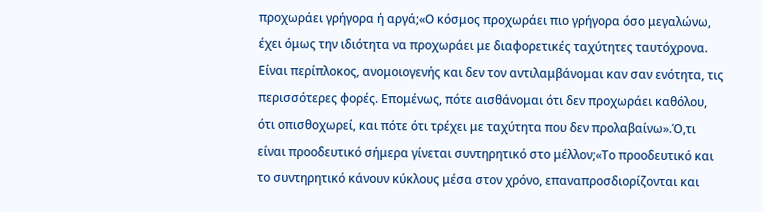προχωράει γρήγορα ή αργά;«Ο κόσμος προχωράει πιο γρήγορα όσο μεγαλώνω, έχει όμως την ιδιότητα να προχωράει με διαφορετικές ταχύτητες ταυτόχρονα. Είναι περίπλοκος, ανομοιογενής και δεν τον αντιλαμβάνομαι καν σαν ενότητα, τις περισσότερες φορές. Επομένως, πότε αισθάνομαι ότι δεν προχωράει καθόλου, ότι οπισθοχωρεί, και πότε ότι τρέχει με ταχύτητα που δεν προλαβαίνω».Ό,τι είναι προοδευτικό σήμερα γίνεται συντηρητικό στο μέλλον;«Το προοδευτικό και το συντηρητικό κάνουν κύκλους μέσα στον χρόνο, επαναπροσδιορίζονται και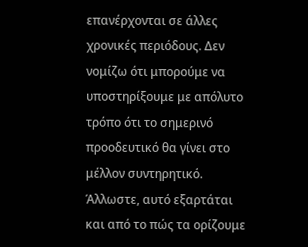επανέρχονται σε άλλες χρονικές περιόδους. Δεν νομίζω ότι μπορούμε να υποστηρίξουμε με απόλυτο τρόπο ότι το σημερινό προοδευτικό θα γίνει στο μέλλον συντηρητικό. Άλλωστε, αυτό εξαρτάται και από το πώς τα ορίζουμε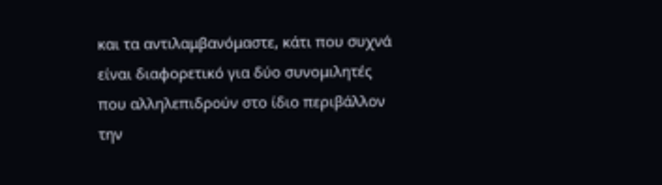και τα αντιλαμβανόμαστε, κάτι που συχνά είναι διαφορετικό για δύο συνομιλητές που αλληλεπιδρούν στο ίδιο περιβάλλον την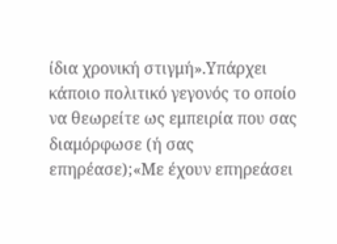ίδια χρονική στιγμή».Υπάρχει κάποιο πολιτικό γεγονός το οποίο να θεωρείτε ως εμπειρία που σας διαμόρφωσε (ή σας επηρέασε);«Με έχουν επηρεάσει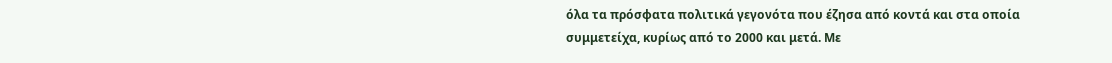όλα τα πρόσφατα πολιτικά γεγονότα που έζησα από κοντά και στα οποία συμμετείχα, κυρίως από το 2000 και μετά. Με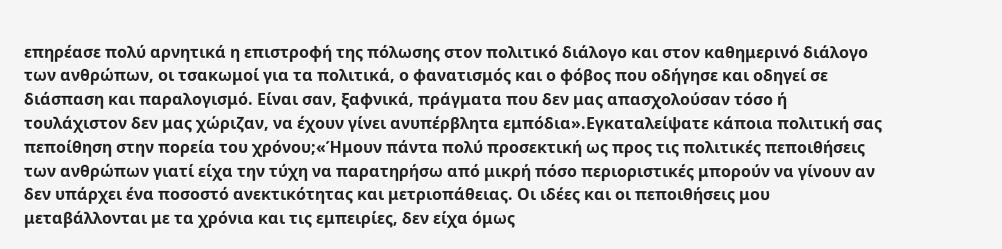επηρέασε πολύ αρνητικά η επιστροφή της πόλωσης στον πολιτικό διάλογο και στον καθημερινό διάλογο των ανθρώπων, οι τσακωμοί για τα πολιτικά, ο φανατισμός και ο φόβος που οδήγησε και οδηγεί σε διάσπαση και παραλογισμό. Είναι σαν, ξαφνικά, πράγματα που δεν μας απασχολούσαν τόσο ή τουλάχιστον δεν μας χώριζαν, να έχουν γίνει ανυπέρβλητα εμπόδια».Εγκαταλείψατε κάποια πολιτική σας πεποίθηση στην πορεία του χρόνου;«Ήμουν πάντα πολύ προσεκτική ως προς τις πολιτικές πεποιθήσεις των ανθρώπων γιατί είχα την τύχη να παρατηρήσω από μικρή πόσο περιοριστικές μπορούν να γίνουν αν δεν υπάρχει ένα ποσοστό ανεκτικότητας και μετριοπάθειας. Οι ιδέες και οι πεποιθήσεις μου μεταβάλλονται με τα χρόνια και τις εμπειρίες, δεν είχα όμως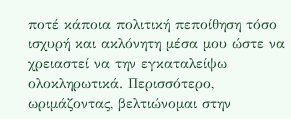ποτέ κάποια πολιτική πεποίθηση τόσο ισχυρή και ακλόνητη μέσα μου ώστε να χρειαστεί να την εγκαταλείψω ολοκληρωτικά. Περισσότερο, ωριμάζοντας, βελτιώνομαι στην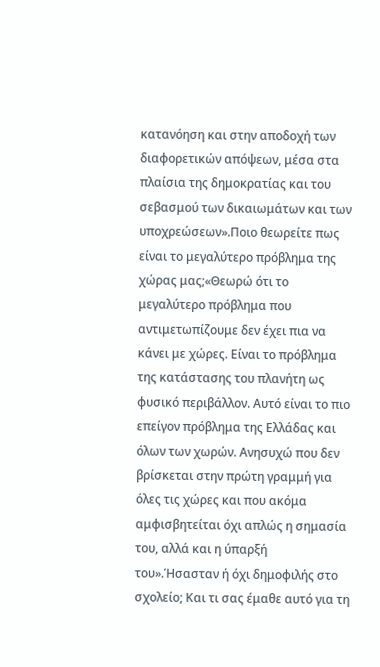κατανόηση και στην αποδοχή των διαφορετικών απόψεων, μέσα στα πλαίσια της δημοκρατίας και του σεβασμού των δικαιωμάτων και των υποχρεώσεων».Ποιο θεωρείτε πως είναι το μεγαλύτερο πρόβλημα της χώρας μας;«Θεωρώ ότι το μεγαλύτερο πρόβλημα που αντιμετωπίζουμε δεν έχει πια να κάνει με χώρες. Είναι το πρόβλημα της κατάστασης του πλανήτη ως φυσικό περιβάλλον. Αυτό είναι το πιο επείγον πρόβλημα της Ελλάδας και όλων των χωρών. Ανησυχώ που δεν βρίσκεται στην πρώτη γραμμή για όλες τις χώρες και που ακόμα αμφισβητείται όχι απλώς η σημασία του, αλλά και η ύπαρξή του».Ήσασταν ή όχι δημοφιλής στο σχολείο; Και τι σας έμαθε αυτό για τη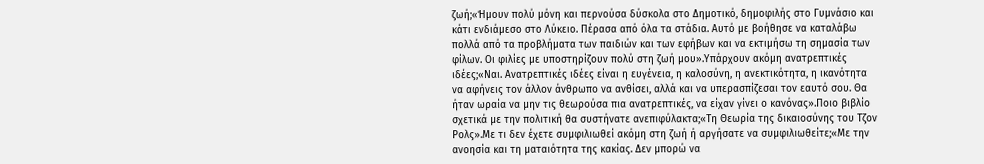ζωή;«Ήμουν πολύ μόνη και περνούσα δύσκολα στο Δημοτικό, δημοφιλής στο Γυμνάσιο και κάτι ενδιάμεσο στο Λύκειο. Πέρασα από όλα τα στάδια. Αυτό με βοήθησε να καταλάβω πολλά από τα προβλήματα των παιδιών και των εφήβων και να εκτιμήσω τη σημασία των φίλων. Οι φιλίες με υποστηρίζουν πολύ στη ζωή μου».Υπάρχουν ακόμη ανατρεπτικές ιδέες;«Ναι. Ανατρεπτικές ιδέες είναι η ευγένεια, η καλοσύνη, η ανεκτικότητα, η ικανότητα να αφήνεις τον άλλον άνθρωπο να ανθίσει, αλλά και να υπερασπίζεσαι τον εαυτό σου. Θα ήταν ωραία να μην τις θεωρούσα πια ανατρεπτικές, να είχαν γίνει ο κανόνας».Ποιο βιβλίο σχετικά με την πολιτική θα συστήνατε ανεπιφύλακτα;«Τη Θεωρία της δικαιοσύνης του Τζον Ρολς».Με τι δεν έχετε συμφιλιωθεί ακόμη στη ζωή ή αργήσατε να συμφιλιωθείτε;«Με την ανοησία και τη ματαιότητα της κακίας. Δεν μπορώ να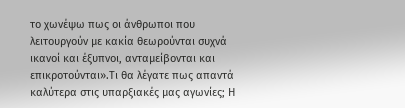το χωνέψω πως οι άνθρωποι που λειτουργούν με κακία θεωρούνται συχνά ικανοί και έξυπνοι, ανταμείβονται και επικροτούνται».Τι θα λέγατε πως απαντά καλύτερα στις υπαρξιακές μας αγωνίες; Η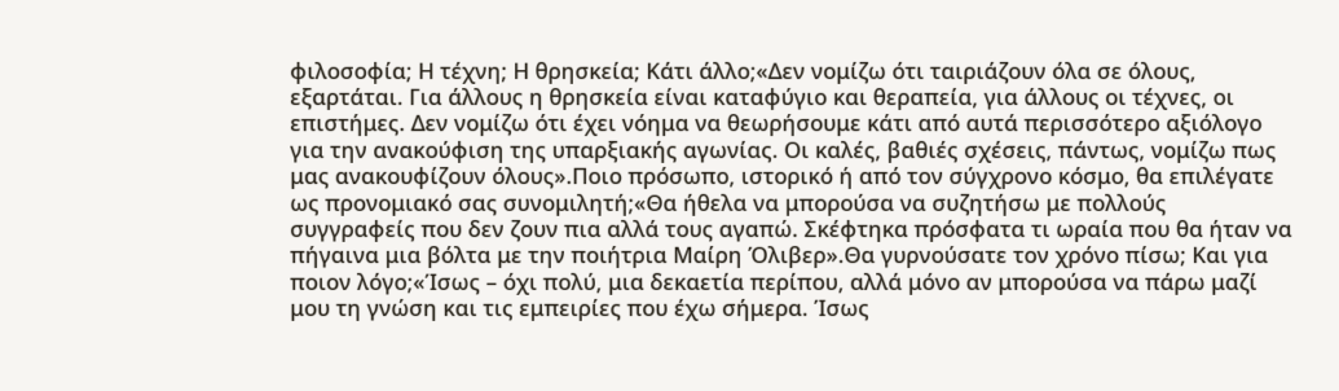φιλοσοφία; Η τέχνη; Η θρησκεία; Κάτι άλλο;«Δεν νομίζω ότι ταιριάζουν όλα σε όλους, εξαρτάται. Για άλλους η θρησκεία είναι καταφύγιο και θεραπεία, για άλλους οι τέχνες, οι επιστήμες. Δεν νομίζω ότι έχει νόημα να θεωρήσουμε κάτι από αυτά περισσότερο αξιόλογο για την ανακούφιση της υπαρξιακής αγωνίας. Οι καλές, βαθιές σχέσεις, πάντως, νομίζω πως μας ανακουφίζουν όλους».Ποιο πρόσωπο, ιστορικό ή από τον σύγχρονο κόσμο, θα επιλέγατε ως προνομιακό σας συνομιλητή;«Θα ήθελα να μπορούσα να συζητήσω με πολλούς συγγραφείς που δεν ζουν πια αλλά τους αγαπώ. Σκέφτηκα πρόσφατα τι ωραία που θα ήταν να πήγαινα μια βόλτα με την ποιήτρια Μαίρη Όλιβερ».Θα γυρνούσατε τον χρόνο πίσω; Και για ποιον λόγο;«Ίσως – όχι πολύ, μια δεκαετία περίπου, αλλά μόνο αν μπορούσα να πάρω μαζί μου τη γνώση και τις εμπειρίες που έχω σήμερα. Ίσως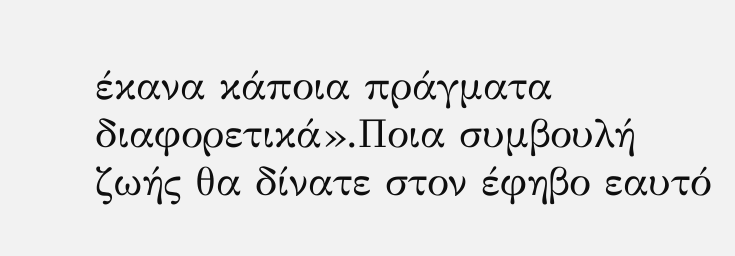έκανα κάποια πράγματα διαφορετικά».Ποια συμβουλή ζωής θα δίνατε στον έφηβο εαυτό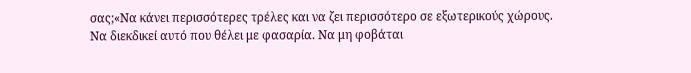σας;«Να κάνει περισσότερες τρέλες και να ζει περισσότερο σε εξωτερικούς χώρους. Να διεκδικεί αυτό που θέλει με φασαρία. Να μη φοβάται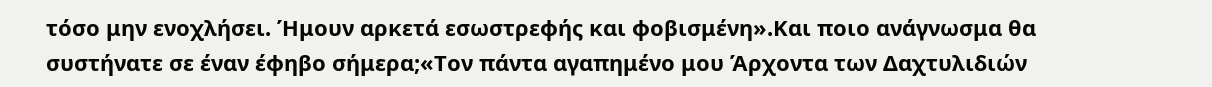τόσο μην ενοχλήσει. Ήμουν αρκετά εσωστρεφής και φοβισμένη».Και ποιο ανάγνωσμα θα συστήνατε σε έναν έφηβο σήμερα;«Τον πάντα αγαπημένο μου Άρχοντα των Δαχτυλιδιών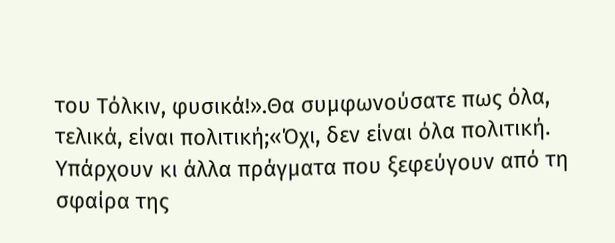του Τόλκιν, φυσικά!».Θα συμφωνούσατε πως όλα, τελικά, είναι πολιτική;«Όχι, δεν είναι όλα πολιτική. Υπάρχουν κι άλλα πράγματα που ξεφεύγουν από τη σφαίρα της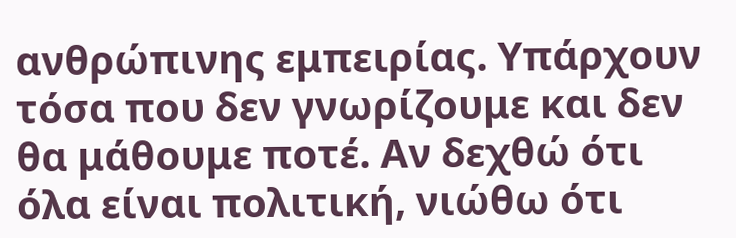ανθρώπινης εμπειρίας. Υπάρχουν τόσα που δεν γνωρίζουμε και δεν θα μάθουμε ποτέ. Αν δεχθώ ότι όλα είναι πολιτική, νιώθω ότι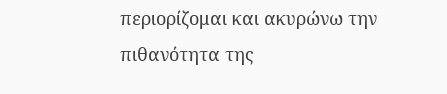περιορίζομαι και ακυρώνω την πιθανότητα της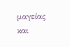μαγείας και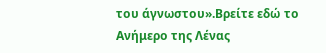του άγνωστου».Βρείτε εδώ το Ανήμερο της Λένας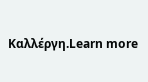Καλλέργη.Learn more